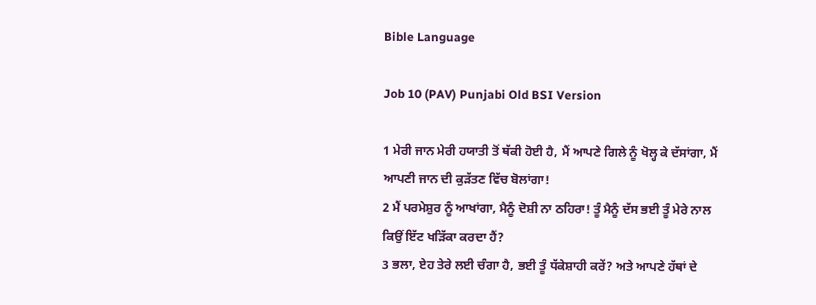Bible Language

Job 10 (PAV) Punjabi Old BSI Version

1 ਮੇਰੀ ਜਾਨ ਮੇਰੀ ਹਯਾਤੀ ਤੋਂ ਥੱਕੀ ਹੋਈ ਹੈ, ਮੈਂ ਆਪਣੇ ਗਿਲੇ ਨੂੰ ਖੋਲ੍ਹ ਕੇ ਦੱਸਾਂਗਾ, ਮੈਂ ਆਪਣੀ ਜਾਨ ਦੀ ਕੁੜੱਤਣ ਵਿੱਚ ਬੋਲਾਂਗਾ!
2 ਮੈਂ ਪਰਮੇਸ਼ੁਰ ਨੂੰ ਆਖਾਂਗਾ, ਮੈਨੂੰ ਦੋਸ਼ੀ ਨਾ ਠਹਿਰਾ! ਤੂੰ ਮੈਨੂੰ ਦੱਸ ਭਈ ਤੂੰ ਮੇਰੇ ਨਾਲ ਕਿਉਂ ਇੱਟ ਖੜਿੱਕਾ ਕਰਦਾ ਹੈਂ?
3 ਭਲਾ, ਏਹ ਤੇਰੇ ਲਈ ਚੰਗਾ ਹੈ, ਭਈ ਤੂੰ ਧੱਕੇਸ਼ਾਹੀ ਕਰੇਂ? ਅਤੇ ਆਪਣੇ ਹੱਥਾਂ ਦੇ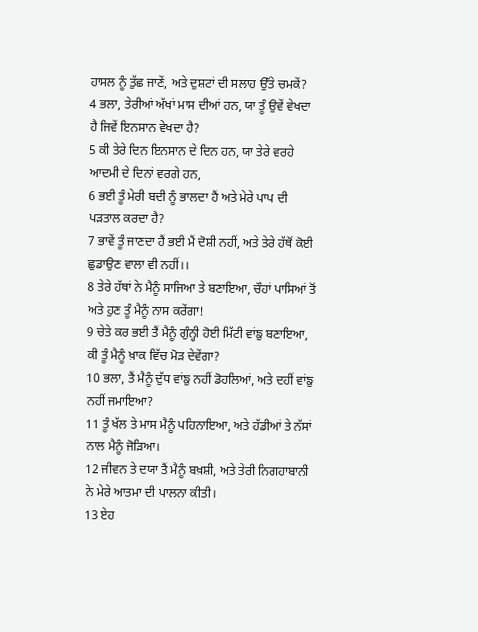ਹਾਸਲ ਨੂੰ ਤੁੱਛ ਜਾਣੇਂ, ਅਤੇ ਦੁਸ਼ਟਾਂ ਦੀ ਸਲਾਹ ਉੱਤੇ ਚਮਕੇਂ?
4 ਭਲਾ, ਤੇਰੀਆਂ ਅੱਖਾਂ ਮਾਸ ਦੀਆਂ ਹਨ, ਯਾ ਤੂੰ ਉਵੇਂ ਵੇਖਦਾ ਹੈ ਜਿਵੇਂ ਇਨਸਾਨ ਵੇਖਦਾ ਹੈ?
5 ਕੀ ਤੇਰੇ ਦਿਨ ਇਨਸਾਨ ਦੇ ਦਿਨ ਹਨ, ਯਾ ਤੇਰੇ ਵਰਹੇ ਆਦਮੀ ਦੇ ਦਿਨਾਂ ਵਰਗੇ ਹਨ,
6 ਭਈ ਤੂੰ ਮੇਰੀ ਬਦੀ ਨੂੰ ਭਾਲਦਾ ਹੈਂ ਅਤੇ ਮੇਰੇ ਪਾਪ ਦੀ ਪੜਤਾਲ ਕਰਦਾ ਹੈ?
7 ਭਾਵੇਂ ਤੂੰ ਜਾਣਦਾ ਹੈਂ ਭਈ ਮੈਂ ਦੋਸ਼ੀ ਨਹੀਂ, ਅਤੇ ਤੇਰੇ ਹੱਥੋਂ ਕੋਈ ਛੁਡਾਉਣ ਵਾਲਾ ਵੀ ਨਹੀਂ।।
8 ਤੇਰੇ ਹੱਥਾਂ ਨੇ ਮੈਨੂੰ ਸਾਜਿਆ ਤੇ ਬਣਾਇਆ, ਚੌਹਾਂ ਪਾਸਿਆਂ ਤੋਂ ਅਤੇ ਹੁਣ ਤੂੰ ਮੈਨੂੰ ਨਾਸ ਕਰੇਂਗਾ!
9 ਚੇਤੇ ਕਰ ਭਈ ਤੈਂ ਮੈਨੂੰ ਗੁੰਨ੍ਹੀ ਹੋਈ ਮਿੱਟੀ ਵਾਂਙੁ ਬਣਾਇਆ, ਕੀ ਤੂੰ ਮੈਨੂੰ ਖ਼ਾਕ ਵਿੱਚ ਮੋੜ ਦੇਵੇਂਗਾ?
10 ਭਲਾ, ਤੈਂ ਮੈਨੂੰ ਦੁੱਧ ਵਾਂਙੁ ਨਹੀਂ ਡੋਹਲਿਆਂ, ਅਤੇ ਦਹੀਂ ਵਾਂਙੁ ਨਹੀਂ ਜਮਾਇਆ?
11 ਤੂੰ ਖੱਲ ਤੇ ਮਾਸ ਮੈਨੂੰ ਪਹਿਨਾਇਆ, ਅਤੇ ਹੱਡੀਆਂ ਤੇ ਨੱਸਾਂ ਨਾਲ ਮੈਨੂੰ ਜੋੜਿਆ।
12 ਜੀਵਨ ਤੇ ਦਯਾ ਤੈਂ ਮੈਨੂੰ ਬਖ਼ਸ਼ੀ, ਅਤੇ ਤੇਰੀ ਨਿਗਹਾਬਾਨੀ ਨੇ ਮੇਰੇ ਆਤਮਾ ਦੀ ਪਾਲਨਾ ਕੀਤੀ।
13 ਏਹ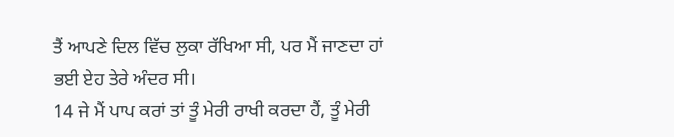ਤੈਂ ਆਪਣੇ ਦਿਲ ਵਿੱਚ ਲੁਕਾ ਰੱਖਿਆ ਸੀ, ਪਰ ਮੈਂ ਜਾਣਦਾ ਹਾਂ ਭਈ ਏਹ ਤੇਰੇ ਅੰਦਰ ਸੀ।
14 ਜੇ ਮੈਂ ਪਾਪ ਕਰਾਂ ਤਾਂ ਤੂੰ ਮੇਰੀ ਰਾਖੀ ਕਰਦਾ ਹੈਂ, ਤੂੰ ਮੇਰੀ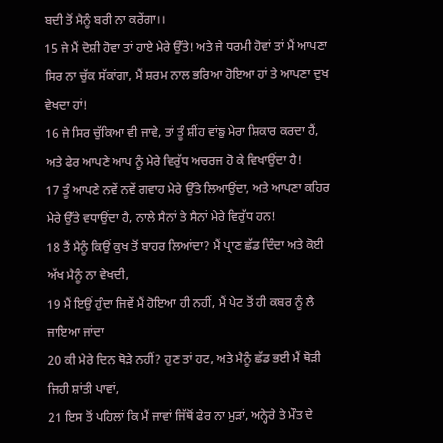ਬਦੀ ਤੋਂ ਮੈਨੂੰ ਬਰੀ ਨਾ ਕਰੇਂਗਾ।।
15 ਜੇ ਮੈਂ ਦੋਸ਼ੀ ਹੋਵਾ ਤਾਂ ਹਾਏ ਮੇਰੇ ਉੱਤੇ! ਅਤੇ ਜੇ ਧਰਮੀ ਹੋਵਾਂ ਤਾਂ ਮੈਂ ਆਪਣਾ ਸਿਰ ਨਾ ਚੁੱਕ ਸੱਕਾਂਗਾ, ਮੈਂ ਸ਼ਰਮ ਨਾਲ ਭਰਿਆ ਹੋਇਆ ਹਾਂ ਤੇ ਆਪਣਾ ਦੁਖ ਵੇਖਦਾ ਹਾਂ!
16 ਜੇ ਸਿਰ ਚੁੱਕਿਆ ਵੀ ਜਾਵੇ, ਤਾਂ ਤੂੰ ਸ਼ੀਂਹ ਵਾਂਙੁ ਮੇਰਾ ਸ਼ਿਕਾਰ ਕਰਦਾ ਹੈਂ, ਅਤੇ ਫੇਰ ਆਪਣੇ ਆਪ ਨੂੰ ਮੇਰੇ ਵਿਰੁੱਧ ਅਚਰਜ ਹੋ ਕੇ ਵਿਖਾਉਂਦਾ ਹੈ!
17 ਤੂੰ ਆਪਣੇ ਨਵੇਂ ਨਵੇਂ ਗਵਾਹ ਮੇਰੇ ਉੱਤੇ ਲਿਆਉਂਦਾ, ਅਤੇ ਆਪਣਾ ਕਹਿਰ ਮੇਰੇ ਉੱਤੇ ਵਧਾਉਂਦਾ ਹੈ, ਨਾਲੇ ਸੈਨਾਂ ਤੇ ਸੈਨਾਂ ਮੇਰੇ ਵਿਰੁੱਧ ਹਨ!
18 ਤੈਂ ਮੈਨੂੰ ਕਿਉਂ ਕੁਖ ਤੋਂ ਬਾਹਰ ਲਿਆਂਦਾ? ਮੈਂ ਪ੍ਰਾਣ ਛੱਡ ਦਿੰਦਾ ਅਤੇ ਕੋਈ ਅੱਖ ਮੈਨੂੰ ਨਾ ਵੇਖਦੀ,
19 ਮੈਂ ਇਉਂ ਹੁੰਦਾ ਜਿਵੇਂ ਮੈਂ ਹੋਇਆ ਹੀ ਨਹੀਂ, ਮੈਂ ਪੇਟ ਤੋਂ ਹੀ ਕਬਰ ਨੂੰ ਲੈ ਜਾਇਆ ਜਾਂਦਾ
20 ਕੀ ਮੇਰੇ ਦਿਨ ਥੋੜੇ ਨਹੀਂ? ਹੁਣ ਤਾਂ ਹਟ, ਅਤੇ ਮੈਨੂੰ ਛੱਡ ਭਈ ਮੈਂ ਥੋੜੀ ਜਿਹੀ ਸ਼ਾਂਤੀ ਪਾਵਾਂ,
21 ਇਸ ਤੋਂ ਪਹਿਲਾਂ ਕਿ ਮੈਂ ਜਾਵਾਂ ਜਿੱਥੋਂ ਫੇਰ ਨਾ ਮੁੜਾਂ, ਅਨ੍ਹੇਰੇ ਤੇ ਮੌਤ ਦੇ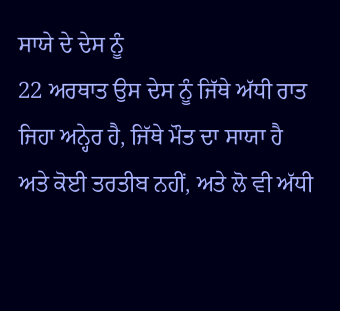ਸਾਯੇ ਦੇ ਦੇਸ ਨੂੰ
22 ਅਰਥਾਤ ਉਸ ਦੇਸ ਨੂੰ ਜਿੱਥੇ ਅੱਧੀ ਰਾਤ ਜਿਹਾ ਅਨ੍ਹੇਰ ਹੈ, ਜਿੱਥੇ ਮੌਤ ਦਾ ਸਾਯਾ ਹੈ ਅਤੇ ਕੋਈ ਤਰਤੀਬ ਨਹੀਂ, ਅਤੇ ਲੋ ਵੀ ਅੱਧੀ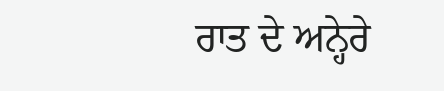ਰਾਤ ਦੇ ਅਨ੍ਹੇਰੇ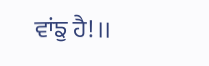ਵਾਂਙੁ ਹੈ!।।